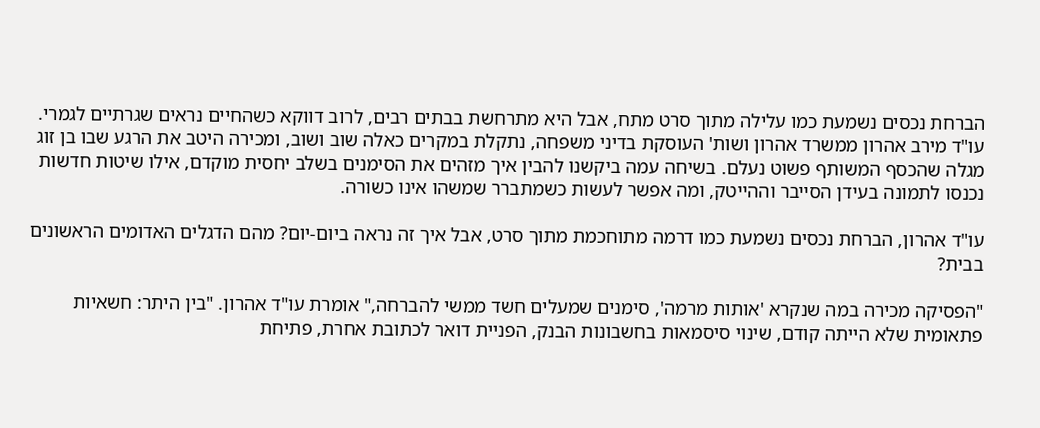הברחת נכסים נשמעת כמו עלילה מתוך סרט מתח, אבל היא מתרחשת בבתים רבים, לרוב דווקא כשהחיים נראים שגרתיים לגמרי. עו"ד מירב אהרון ממשרד אהרון ושות' העוסקת בדיני משפחה, נתקלת במקרים כאלה שוב ושוב, ומכירה היטב את הרגע שבו בן זוג מגלה שהכסף המשותף פשוט נעלם. בשיחה עמה ביקשנו להבין איך מזהים את הסימנים בשלב יחסית מוקדם, אילו שיטות חדשות נכנסו לתמונה בעידן הסייבר וההייטק, ומה אפשר לעשות כשמתברר שמשהו אינו כשורה.

עו"ד אהרון, הברחת נכסים נשמעת כמו דרמה מתוחכמת מתוך סרט, אבל איך זה נראה ביום-יום? מהם הדגלים האדומים הראשונים בבית?

"הפסיקה מכירה במה שנקרא 'אותות מרמה', סימנים שמעלים חשד ממשי להברחה," אומרת עו"ד אהרון. "בין היתר: חשאיות פתאומית שלא הייתה קודם, שינוי סיסמאות בחשבונות הבנק, הפניית דואר לכתובת אחרת, פתיחת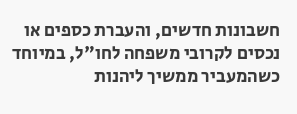חשבונות חדשים, והעברת כספים או נכסים לקרובי משפחה לחו"ל, במיוחד כשהמעביר ממשיך ליהנות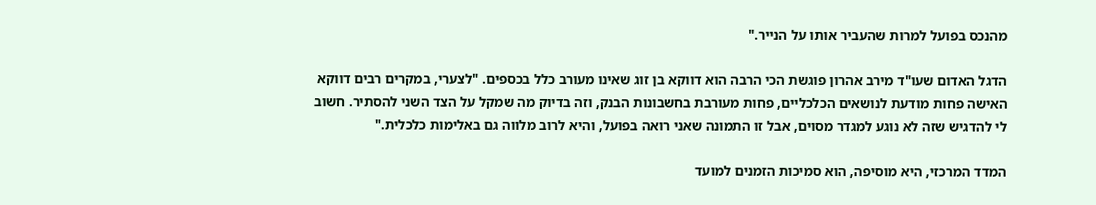מהנכס בפועל למרות שהעביר אותו על הנייר."

הדגל האדום שעו"ד מירב אהרון פוגשת הכי הרבה הוא דווקא בן זוג שאינו מעורב כלל בכספים. "לצערי, במקרים רבים דווקא האישה פחות מודעת לנושאים הכלכליים, פחות מעורבת בחשבונות הבנק, וזה בדיוק מה שמקל על הצד השני להסתיר. חשוב לי להדגיש שזה לא נוגע למגדר מסוים, אבל זו התמונה שאני רואה בפועל, והיא לרוב מלווה גם באלימות כלכלית."

המדד המרכזי, היא מוסיפה, הוא סמיכות הזמנים למועד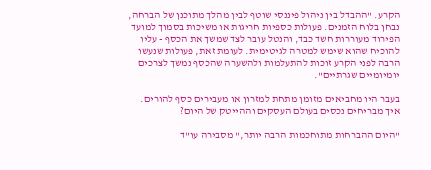הקרע. "ההבדל בין ניהול פיננסי שוטף לבין מהלך מתוכנן של הברחה, נבחן בלוח הזמנים. פעולות כספיות חריגות או משיכות בסמוך למועד הפירוד מעוררות חשד כבד, והנטל עובר לצד שמשך את הכסף - עליו להוכיח שהוא שימש למטרה לגיטימית. לעומת זאת, פעולות שנעשו הרבה לפני הקרע זוכות להתעלמות ולהשערה שהכסף נמשך לצרכים יומיומיים שגרתיים".

בעבר היו מחביאים מזומן מתחת למזרון או מעבירים כסף להורים. איך מבריחים נכסים בעולם העסקים וההייטק של היום?

"היום ההברחות מתוחכמות הרבה יותר," מסבירה עו"ד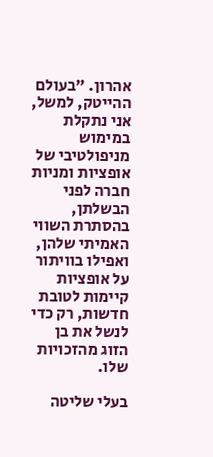אהרון. "בעולם ההייטק, למשל, אני נתקלת במימוש מניפולטיבי של אופציות ומניות חברה לפני הבשלתן, בהסתרת השווי האמיתי שלהן, ואפילו בוויתור על אופציות קיימות לטובת חדשות, רק כדי לנשל את בן הזוג מהזכויות שלו.

בעלי שליטה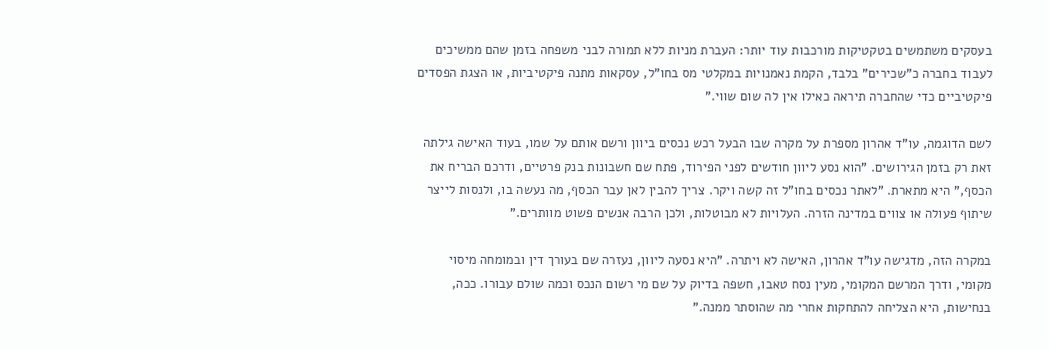בעסקים משתמשים בטקטיקות מורכבות עוד יותר: העברת מניות ללא תמורה לבני משפחה בזמן שהם ממשיכים לעבוד בחברה כ"שכירים" בלבד, הקמת נאמנויות במקלטי מס בחו"ל, עסקאות מתנה פיקטיביות, או הצגת הפסדים פיקטיביים כדי שהחברה תיראה כאילו אין לה שום שווי."

לשם הדוגמה, עו"ד אהרון מספרת על מקרה שבו הבעל רכש נכסים ביוון ורשם אותם על שמו, בעוד האישה גילתה זאת רק בזמן הגירושים. "הוא נסע ליוון חודשים לפני הפירוד, פתח שם חשבונות בנק פרטיים, ודרכם הבריח את הכסף," היא מתארת. "לאתר נכסים בחו"ל זה קשה ויקר. צריך להבין לאן עבר הכסף, מה נעשה בו, ולנסות לייצר שיתוף פעולה או צווים במדינה הזרה. העלויות לא מבוטלות, ולכן הרבה אנשים פשוט מוותרים."

במקרה הזה, מדגישה עו"ד אהרון, האישה לא ויתרה. "היא נסעה ליוון, נעזרה שם בעורך דין ובמומחה מיסוי מקומי, ודרך המרשם המקומי, מעין נסח טאבו, חשפה בדיוק על שם מי רשום הנכס וכמה שולם עבורו. ככה, בנחישות, היא הצליחה להתחקות אחרי מה שהוסתר ממנה."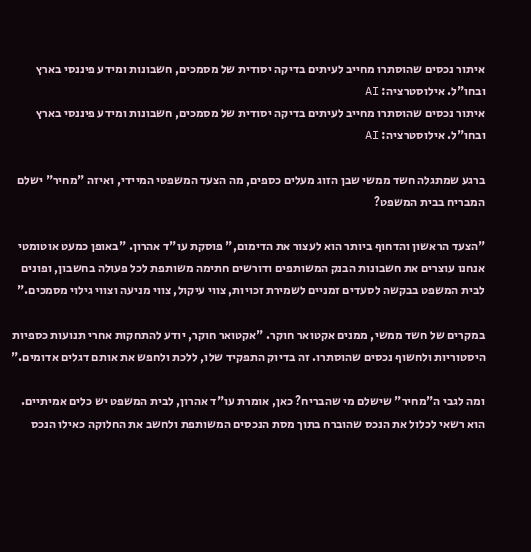איתור נכסים שהוסתרו מחייב לעיתים בדיקה יסודית של מסמכים, חשבונות ומידע פיננסי בארץ ובחו"ל. אילוסטרציה: AI
איתור נכסים שהוסתרו מחייב לעיתים בדיקה יסודית של מסמכים, חשבונות ומידע פיננסי בארץ ובחו"ל. אילוסטרציה: AI

ברגע שמתגלה חשד ממשי שבן הזוג מעלים כספים, מה הצעד המשפטי המיידי, ואיזה "מחיר" ישלם המבריח בבית המשפט?

"הצעד הראשון והדחוף ביותר הוא לעצור את הדימום," פוסקת עו"ד אהרון. "באופן כמעט אוטומטי אנחנו עוצרים את חשבונות הבנק המשותפים ודורשים חתימה משותפת לכל פעולה בחשבון, ופונים לבית המשפט בבקשה לסעדים זמניים לשמירת זכויות, צווי עיקול, צווי מניעה וצווי גילוי מסמכים."

במקרים של חשד ממשי, ממנים אקטואר חוקר. "אקטואר חוקר, יודע להתחקות אחרי תנועות כספיות היסטוריות ולחשוף נכסים שהוסתרו. זה בדיוק התפקיד שלו, ללכת ולחפש את אותם דגלים אדומים."

ומה לגבי ה"מחיר" שישלם מי שהבריח? כאן, אומרת עו"ד אהרון, לבית המשפט יש כלים אמיתיים. הוא רשאי לכלול את הנכס שהוברח בתוך מסת הנכסים המשותפת ולחשב את החלוקה כאילו הנכס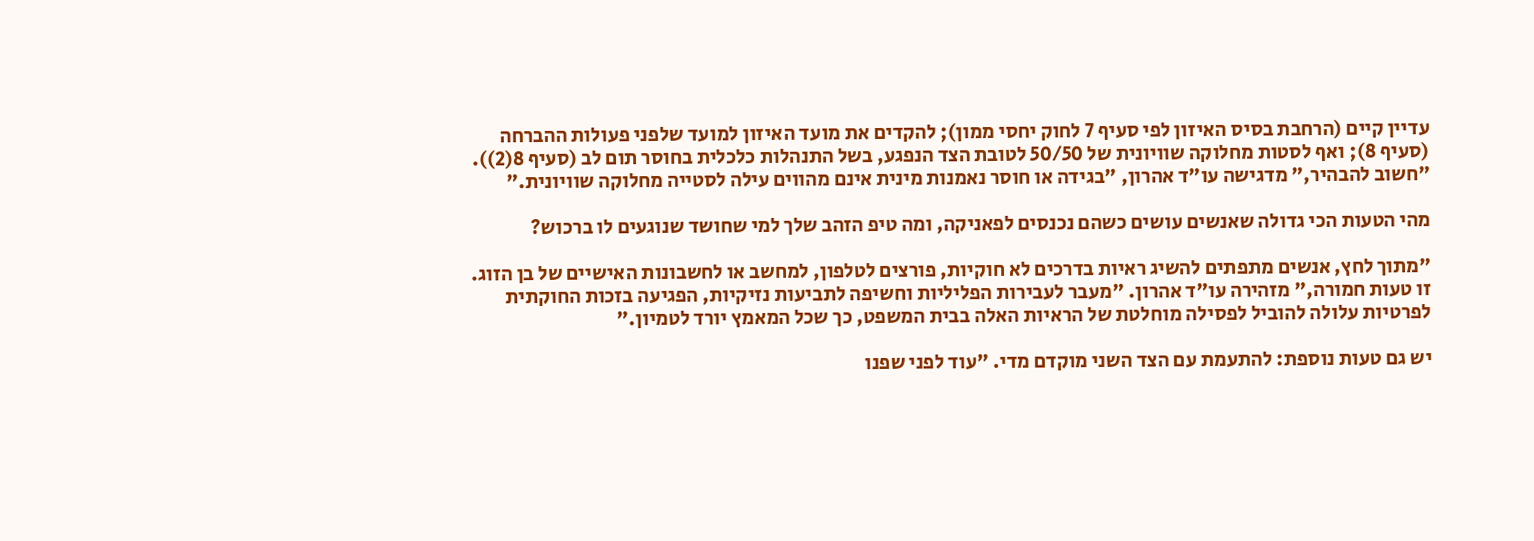עדיין קיים (הרחבת בסיס האיזון לפי סעיף 7 לחוק יחסי ממון); להקדים את מועד האיזון למועד שלפני פעולות ההברחה (סעיף 8); ואף לסטות מחלוקה שוויונית של 50/50 לטובת הצד הנפגע, בשל התנהלות כלכלית בחוסר תום לב (סעיף 8(2)). "חשוב להבהיר," מדגישה עו"ד אהרון, "בגידה או חוסר נאמנות מינית אינם מהווים עילה לסטייה מחלוקה שוויונית."

מהי הטעות הכי גדולה שאנשים עושים כשהם נכנסים לפאניקה, ומה טיפ הזהב שלך למי שחושד שנוגעים לו ברכוש?

"מתוך לחץ, אנשים מתפתים להשיג ראיות בדרכים לא חוקיות, פורצים לטלפון, למחשב או לחשבונות האישיים של בן הזוג. זו טעות חמורה," מזהירה עו"ד אהרון. "מעבר לעבירות הפליליות וחשיפה לתביעות נזיקיות, הפגיעה בזכות החוקתית לפרטיות עלולה להוביל לפסילה מוחלטת של הראיות האלה בבית המשפט, כך שכל המאמץ יורד לטמיון."

יש גם טעות נוספת: להתעמת עם הצד השני מוקדם מדי. "עוד לפני שפנו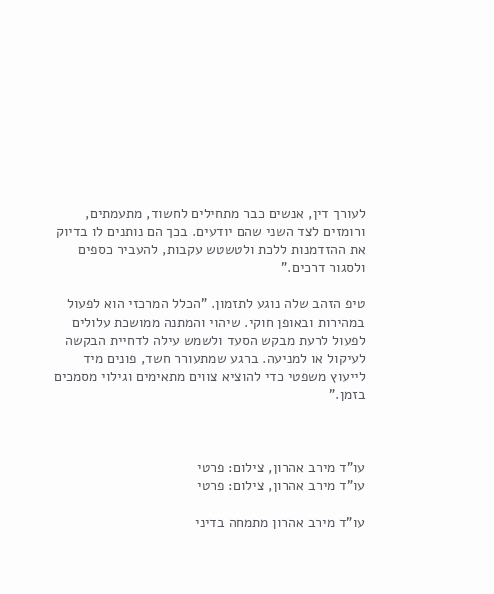לעורך דין, אנשים כבר מתחילים לחשוד, מתעמתים, ורומזים לצד השני שהם יודעים. בכך הם נותנים לו בדיוק את ההזדמנות ללכת ולטשטש עקבות, להעביר כספים ולסגור דרכים."

טיפ הזהב שלה נוגע לתזמון. "הכלל המרכזי הוא לפעול במהירות ובאופן חוקי. שיהוי והמתנה ממושכת עלולים לפעול לרעת מבקש הסעד ולשמש עילה לדחיית הבקשה לעיקול או למניעה. ברגע שמתעורר חשד, פונים מיד לייעוץ משפטי כדי להוציא צווים מתאימים וגילוי מסמכים בזמן."



עו"ד מירב אהרון, צילום: פרטי
עו"ד מירב אהרון, צילום: פרטי

עו"ד מירב אהרון מתמחה בדיני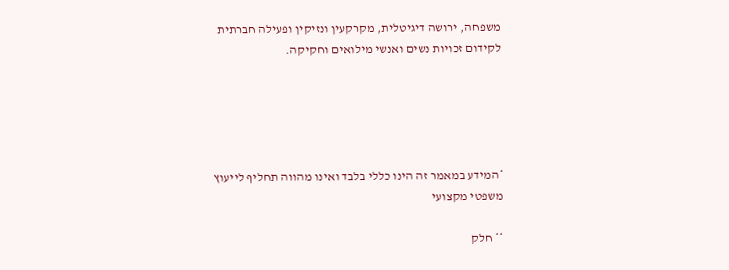משפחה, ירושה דיגיטלית, מקרקעין ונזיקין ופעילה חברתית לקידום זכויות נשים ואנשי מילואים וחקיקה.





*המידע במאמר זה הינו כללי בלבד ואינו מהווה תחליף לייעוץ משפטי מקצועי

** חלק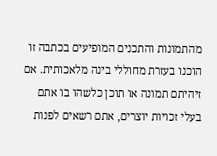מהתמונות והתכנים המופיעים בכתבה זו הוכנו בעזרת מחוללי בינה מלאכותית. אם זיהיתם תמונה או תוכן כלשהו בו אתם בעלי זכויות יוצרים, אתם רשאים לפנות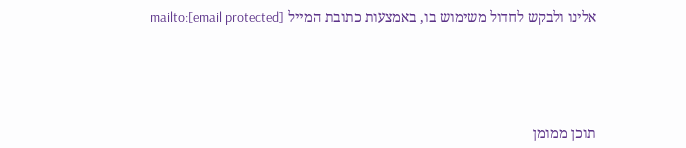אלינו ולבקש לחדול משימוש בו, באמצעות כתובת המייל mailto:[email protected]





תוכן ממומן